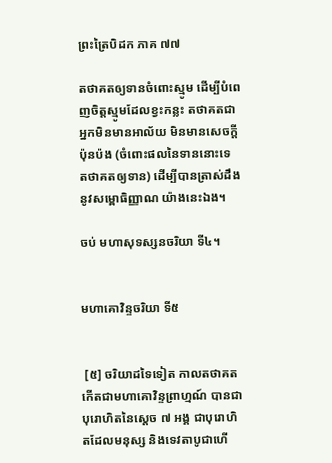ព្រះត្រៃបិដក ភាគ ៧៧

តថាគតឲ្យទានចំពោះស្មូម ដើម្បីបំពេញចិត្តស្មូមដែលខ្វះកន្លះ តថាគតជាអ្នកមិនមានអាល័យ មិនមានសេចក្តីប៉ុនប៉ង (ចំពោះផលនៃទាននោះទេ តថាគតឲ្យទាន) ដើម្បីបានត្រាស់ដឹងនូវសម្ពោធិញ្ញាណ យ៉ាងនេះឯង។

ចប់ មហាសុទស្សនចរិយា ទី៤។


មហាគោវិន្ទចរិយា ទី៥


 [៥] ចរិយាដទៃទៀត កាលតថាគតកើតជាមហាគោវិន្ទព្រាហ្មណ៍ បានជាបុរោហិតនៃស្តេច ៧ អង្គ ជាបុរោហិតដែលមនុស្ស និងទេវតាបូជាហើ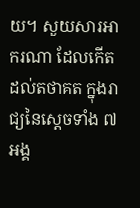យ។ សួយសារអាករណា ដែលកើតដល់តថាគត ក្នុងរាជ្យនៃស្តេចទាំង ៧ អង្គ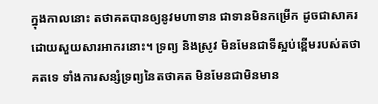ក្នុងកាលនោះ តថាគតបានឲ្យនូវមហាទាន ជាទានមិនកម្រើក ដូចជាសាគរ ដោយសួយសារអាករនោះ។ ទ្រព្យ និងស្រូវ មិនមែនជាទីស្អប់ខ្ពើមរបស់តថាគតទេ ទាំងការសន្សំទ្រព្យនៃតថាគត មិនមែនជាមិនមាន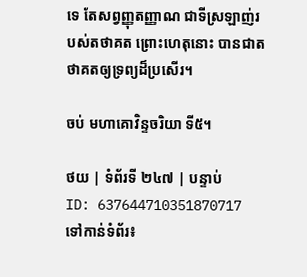ទេ តែសព្វញ្ញុតញ្ញាណ ជាទីស្រឡាញ់របស់តថាគត ព្រោះហេតុនោះ បានជាតថាគតឲ្យទ្រព្យដ៏ប្រសើរ។

ចប់ មហាគោវិន្ទចរិយា ទី៥។

ថយ | ទំព័រទី ២៤៧ | បន្ទាប់
ID: 637644710351870717
ទៅកាន់ទំព័រ៖